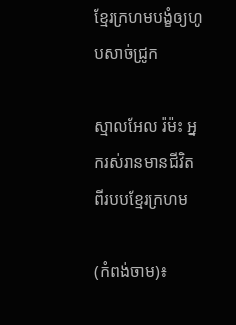ខ្មែរក្រហមបង្ខំឲ្យហូបសាច់ជ្រូក

ស្មាលអែល រ៉ម៉ះ អ្នករស់រានមានជីវិតពីរបបខ្មែរក្រហម

(កំពង់ចាម)៖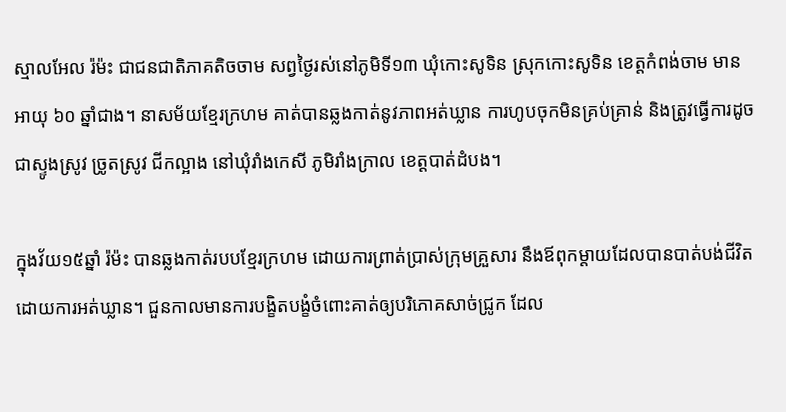ស្មាលអែល រ៉ម៉ះ ជាជនជាតិភាគតិចចាម សព្វថ្ងៃរស់នៅភូមិទី១៣ ឃុំកោះសូទិន ស្រុកកោះសូទិន ខេត្តកំពង់ចាម មានអាយុ ៦០ ឆ្នាំជាង។ នាសម័យខ្មែរក្រហម គាត់បានឆ្លងកាត់នូវភាពអត់ឃ្លាន ការហូបចុកមិនគ្រប់គ្រាន់ និងត្រូវធ្វើការដូចជាស្ទូងស្រូវ ច្រូតស្រូវ ជីកល្អាង នៅឃុំរាំងកេសី ភូមិរាំងក្រាល ខេត្តបាត់ដំបង។

ក្នុងវ័យ១៥ឆ្នាំ រ៉ម៉ះ បានឆ្លងកាត់របបខ្មែរក្រហម ដោយការព្រាត់ប្រាស់ក្រុមគ្រួសារ នឹងឪពុកម្តាយដែលបានបាត់បង់ជីវិតដោយការអត់ឃ្លាន។ ជួនកាលមានការបង្ខិតបង្ខំចំពោះគាត់ឲ្យបរិភោគសាច់ជ្រូក ដែល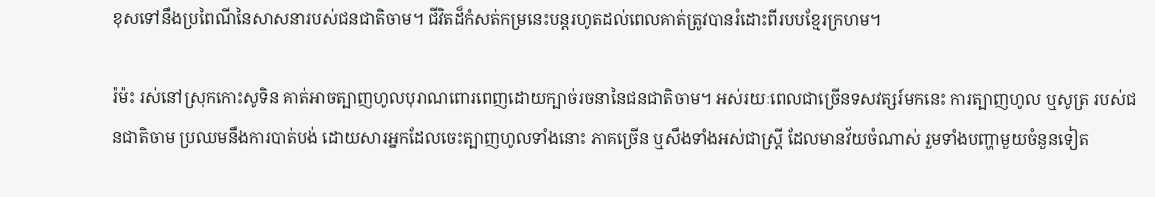ខុសទៅនឹងប្រពៃណីនៃសាសនារបស់ជនជាតិចាម។ ជីវិតដ៏កំសត់កម្រនេះបន្តរហូតដល់ពេលគាត់ត្រូវបានរំដោះពីរបបខ្មែរក្រហម។

រ៉ម៉ះ រស់នៅស្រុកកោះសូទិន គាត់អាចត្បាញហូលបុរាណពោរពេញដោយក្បាច់រចនានៃជនជាតិចាម។ អស់រយៈពេលជាច្រើនទសវត្សរ៍មកនេះ ការត្បាញហូល ឬសូត្រ របស់ជនជាតិចាម ប្រឈមនឹងការបាត់បង់ ដោយសារអ្នកដែលចេះត្បាញហូលទាំងនោះ ភាគច្រើន ឬសឹងទាំងអស់ជាស្ត្រី ដែលមានវ័យចំណាស់ រួមទាំងបញ្ហាមួយចំនួនទៀត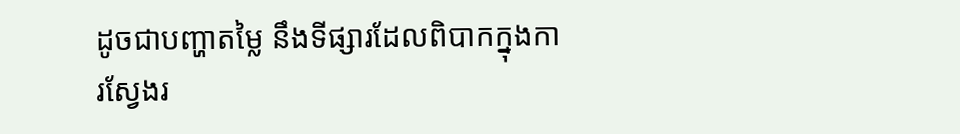ដូចជាបញ្ហាតម្លៃ នឹងទីផ្សារដែលពិបាកក្នុងការស្វែងរ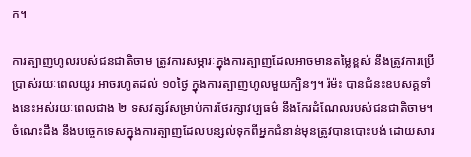ក។

ការត្បាញហូលរបស់ជនជាតិចាម ត្រូវការសម្ភារៈក្នុងការត្បាញដែលអាចមានតម្លៃខ្ពស់ នឹងត្រូវការប្រើបា្រស់រយៈពេលយូរ អាចរហូតដល់ ១០ថ្ងៃ ក្នុងការត្បាញហូលមួយក្បិនៗ។ រ៉ម៉ះ បានជំនះឧបសគ្គទាំងនេះអស់រយៈពេលជាង ២ ទសវត្សរ៍សម្រាប់ការថែរក្សាវប្បធម៌ នឹងកែរដំណែលរបស់ជនជាតិចាម។ ចំណេះដឹង នឹងបច្ចេកទេសក្នុងការត្បាញដែលបន្សល់ទុកពីអ្នកជំនាន់មុនត្រូវបានបោះបង់ ដោយសារ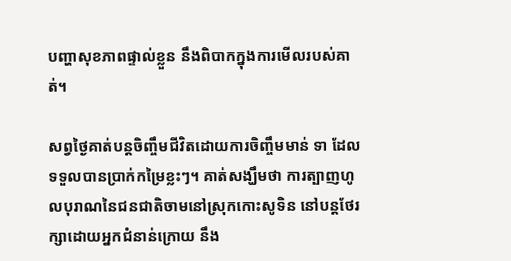បញ្ហាសុខភាពផ្ទាល់ខ្លួន នឹងពិបាកក្នុងការមើលរបស់គាត់។

សព្វថ្ងៃគាត់បន្តចិញ្ចឹមជីវិតដោយការចិញ្ចឹមមាន់ ទា ដែលទទួលបានប្រាក់កម្រៃខ្លះៗ។ គាត់សង្ឃឹមថា ការត្បាញហូលបុរាណនៃជនជាតិចាមនៅស្រុកកោះសូទិន នៅបន្តថែរក្សាដោយអ្នកជំនាន់ក្រោយ នឹង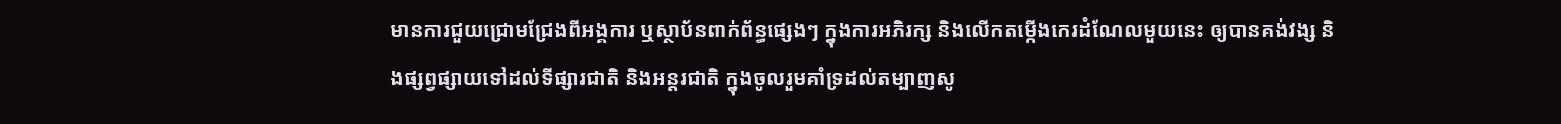មានការជួយជ្រោមជ្រែងពីអង្គការ ឬស្ថាប័នពាក់ព័ន្ធផ្សេងៗ ក្នុងការអភិរក្ស និងលើកតម្កើងកេរដំណែលមួយនេះ ឲ្យបានគង់វង្ស និងផ្សព្វផ្សាយទៅដល់ទីផ្សារជាតិ និងអន្តរជាតិ ក្នុងចូលរួមគាំទ្រដល់តម្បាញសូ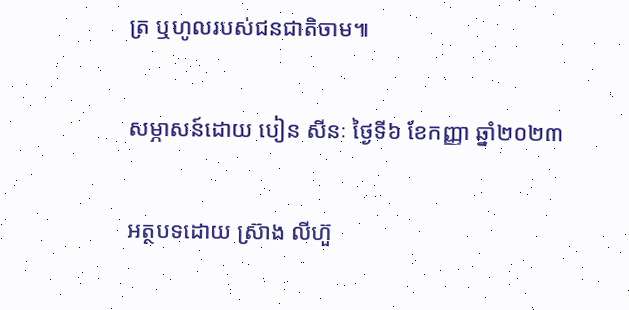ត្រ ឬហូលរបស់ជនជាតិចាម៕

សម្ភាសន៍ដោយ បៀន សីនៈ ថ្ងៃទី៦ ខែកញ្ញា ឆ្នាំ២០២៣

អត្ថបទដោយ ស្រ៊ាង លីហ៊ួ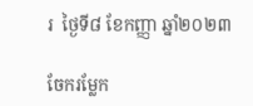រ  ថ្ងៃទី៨ ខែកញ្ញា ឆ្នាំ២០២៣

ចែករម្លែក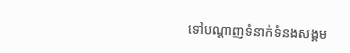ទៅបណ្តាញទំនាក់ទំនងសង្គម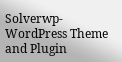Solverwp- WordPress Theme and Plugin